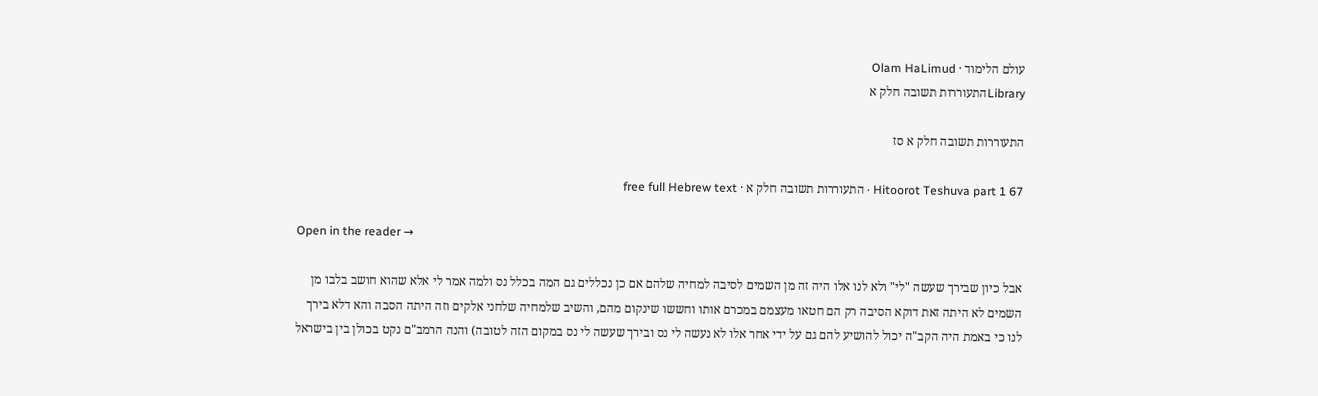עולם הלימוד · Olam HaLimud
Libraryהתעוררות תשובה חלק א

התעוררות תשובה חלק א סז

Hitoorot Teshuva part 1 67 · התעוררות תשובה חלק א · free full Hebrew text

Open in the reader →

אבל כיון שבירך שעשה "לי" ולא לנו אלו היה זה מן השמים לסיבה למחיה שלהם אם כן נכללים גם המה בכלל נס ולמה אמר לי אלא שהוא חושב בלבו מן השמים לא היתה זאת דוקא הסיבה רק הם חטאו מעצמם במכרם אותו וחששו שינקום מהם, והשיב שלמחיה שלחני אלקים וזה היתה הסבה והא דלא בירך לנו כי באמת היה הקב"ה יכול להושיע להם גם על ידי אחר אלו לא נעשה לי נס ובירך שעשה לי נס במקום הזה לטובה) והנה הרמב"ם נקט בכולן בין בישראל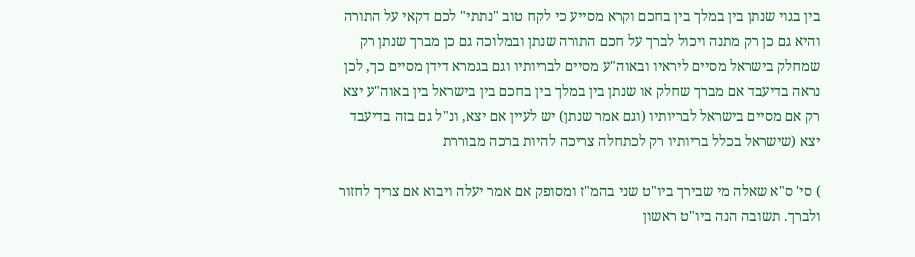בין בגוי שנתן בין במלך בין בחכם וקרא מסייע כי לקח טוב "נתתי" לכם דקאי על התורה והיא גם כן רק מתנה ויכול לברך על חכם התורה שנתן ובמלוכה גם כן מברך שנתן רק שמחלק בישראל מסיים ליראיו ובאוה"ע מסיים לבריותיו וגם בגמרא דידן מסיים כך, לכן נראה בדיעבד אם מברך שחלק או שנתן בין במלך בין בחכם בין בישראל בין באוה"ע יצא רק אם מסיים בישראל לבריותיו (וגם אמר שנתן) יש לעיין אם יצא, ונ"ל גם בזה בדיעבד יצא (שישראל בכלל בריותיו רק לכתחלה צריכה להיות ברכה מבוררת

) סי' ס"א שאלה מי שבירך ביו"ט שני בהמ"ז ומסופק אם אמר יעלה ויבוא אם צריך לחזור ולברך. תשובה הנה ביו"ט ראשון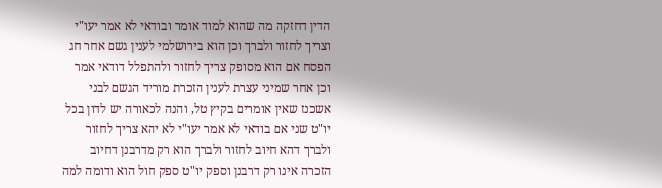הדין דחזקה מה שהוא למוד אומר ובודאי לא אמר יעו"י וצריך לחזור ולברך וכן הוא בירושלמי לענין גשם אחר חג הפסח אם הוא מסופק צריך לחזור ולהתפלל דודאי אמר וכן אחר שמיני עצרת לענין הזכרת מוריד הגשם לבני אשכנז שאין אומרים בקיץ טל, והנה לכאורה יש לדון בכל יו"ט שני אם בודאי לא אמר יעו"י לא יהא צריך לחזור ולברך דהא חיוב לחזור ולברך הוא רק מדרבנן דחיוב הזכרה אינו רק דרבנן וספק יו"ט ספק חול הוא ודומה למה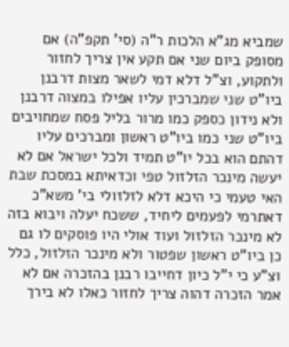שמביא מג"א הלכות ר"ה (סי' תקפ"ה) אם מסופק ביום שני אם תקע אין צריך לחזור ולתקוע, וצ"ל דלא דמי לשאר מצות דרבנן ביו"ט שני שמברכין עליו אפילו במצוה דרבנן ולא נידון כספק כמו מרור בליל פסח שמחויבים ביו"ט שני כמו ביו"ט ראשון ומברכים עליו דהתם הוא בכל יו"ט תמיד ולכל ישראל אם לא יעשה מינכר הזלזול טפי וכדאיתא במסכת שבת האי טעמי כי היכא דלא לזלזולי בי' משא"כ דאתרמי לפעמים ליחיד, ששכח יעלה ויבוא בזה לא מינכר הזלזול ועוד אולי היו פוסקים לו גם כן ביו"ט ראשון שפטור ולא מינכר הזלזול, כלל וצ"ע כי י"ל כיון דחייבו רבנן בהזכרה אם לא אמר הזכרה דהוה צריך לחזור כאלו לא בירך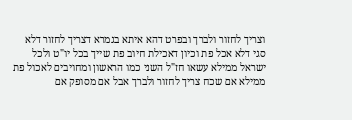וצריך לחזור ולברך ובפרט דהא איתא בגמרא דצריך לחזור דלא סגי דלא אכל פת וכיון דאכילת חיוב פת שייך בכל יו"ט ולכל ישראל ממילא עשאו חז"ל השני כמו הראשון ומחויבים לאכול פת ממילא אם שכח צריך לחזור ולברך אבל אם מסופק אם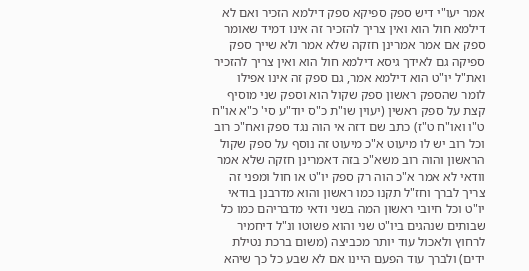אמר יעו"י דיש ספק ספיקא ספק דילמא הזכיר ואם לא דילמא חול הוא ואין צריך להזכיר זה אינו דמיד שאומר ספק אם אמר אמרינן חזקה שלא אמר ולא שייך ספק ספיקה גם לאידך גיסא דילמא חול הוא ואין צריך להזכיר ואת"ל יו"ט הוא דילמא אמר, גם ספק זה אינו אפילו לומר שהספק ראשון ספק שקול הוא וספק שני מוסיף קצת על ספק ראשין (יעוין שו"ת כ"ס יוד"ע סי' כ"א או"ח ט"ו ואו"ח ט"ז) כתב שם דזה אי הוה נגד ספק ואח"כ רוב וכל רוב יש לו מיעוט א"כ מיעוט זה נוסף על ספק שקול הראשון והוה רוב משא"כ בזה דאמרינן חזקה שלא אמר וודאי לא אמר א"כ הוה רק ספק יו"ט או חול ומפני זה צריך לברך וחז"ל תקנו כמו ראשון והוא מדרבנן בודאי יו"ט וכל חיובי ראשון המה בשני ודאי מדבריהם כמו כל שבותים שנהגים ביו"ט שני והוא פשוטו ונ"ל דיחמיר לרחוץ ולאכול עוד יותר מכביצה (משום ברכת נטילת ידים) ולברך עוד הפעם היינו אם לא שבע כל כך שיהא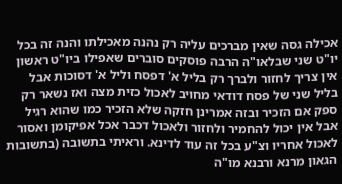אכילה גסה שאין מברכים עליה רק נהנה מאכילתו והנה זה בכל יו"ט שני שבלאו"ה הרבה פוסקים סוברים שאפילו ביו"ט ראשון אין צריך לחזור ולברך רק בליל א' דפסח וליל א' דסוכות אבל בליל שני של פסח דודאי מחויב לאכול כזית מצה ואז נשאר רק ספק אם הזכיר ובזה אמרינן חזקה שלא הזכיר כמו שהוא רגיל אבל אין יכול להחמיר ולחזור ולאכול דכבר אכל אפיקומן ואסור לאכול אחריו וצ"ע בכל זה עוד לדינא. וראיתי בתשובה (בתשובות הגאון מרנא ורבנא מו"ה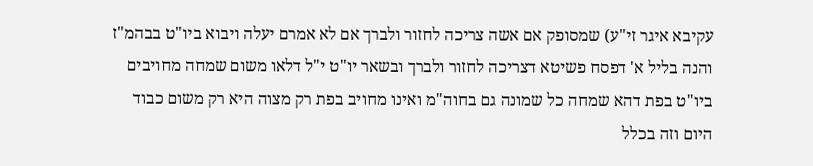עקיבא איגר זי"ע) שמסופק אם אשה צריכה לחזור ולברך אם לא אמרם יעלה ויבוא ביו"ט בבהמ"ז והנה בליל א' דפסח פשיטא דצריכה לחזור ולברך ובשאר יו"ט י"ל דלאו משום שמחה מחויבים ביו"ט בפת דהא שמחה כל שמונה גם בחוה"מ ואינו מחויב בפת רק מצוה היא רק משום כבוד היום וזה בכלל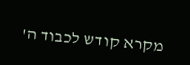מקרא קודש לכבוד ה'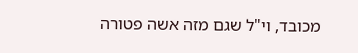מכובד, וי"ל שגם מזה אשה פטורה